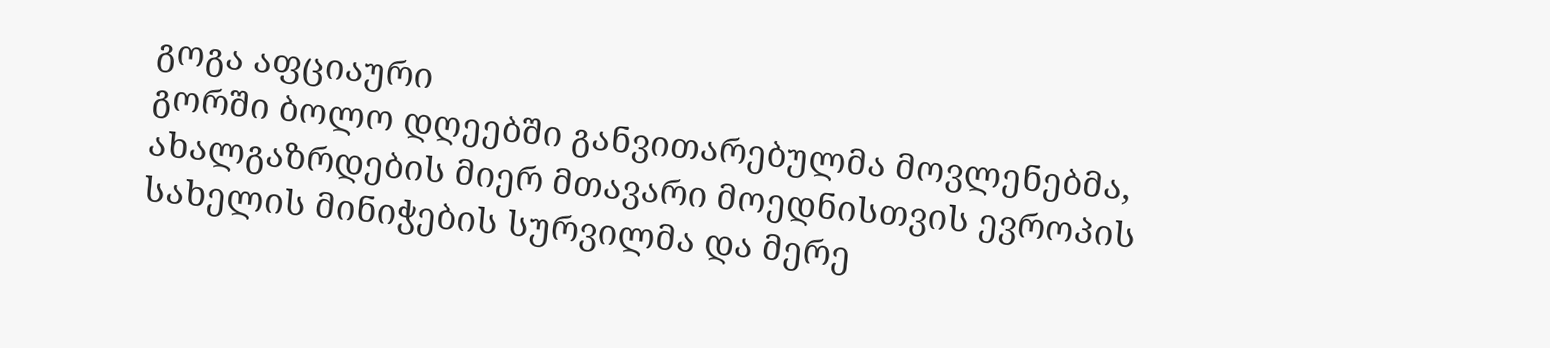გოგა აფციაური
გორში ბოლო დღეებში განვითარებულმა მოვლენებმა, ახალგაზრდების მიერ მთავარი მოედნისთვის ევროპის სახელის მინიჭების სურვილმა და მერე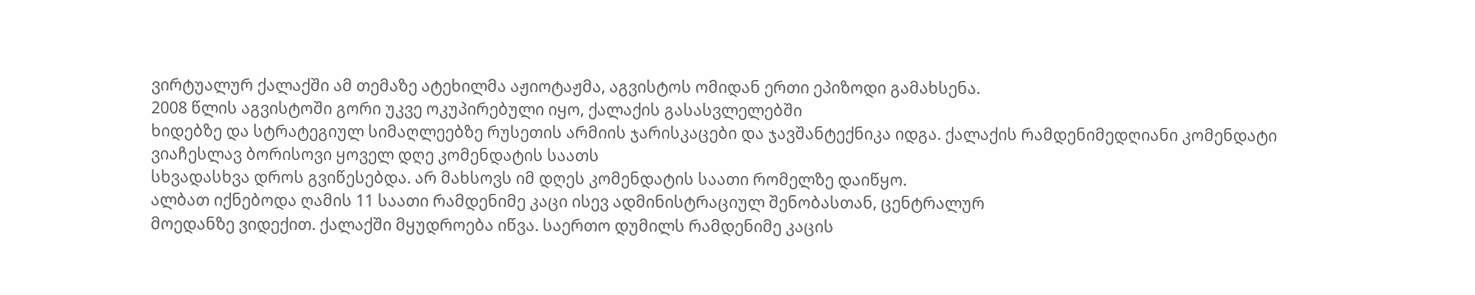ვირტუალურ ქალაქში ამ თემაზე ატეხილმა აჟიოტაჟმა, აგვისტოს ომიდან ერთი ეპიზოდი გამახსენა.
2008 წლის აგვისტოში გორი უკვე ოკუპირებული იყო, ქალაქის გასასვლელებში
ხიდებზე და სტრატეგიულ სიმაღლეებზე რუსეთის არმიის ჯარისკაცები და ჯავშანტექნიკა იდგა. ქალაქის რამდენიმედღიანი კომენდატი
ვიაჩესლავ ბორისოვი ყოველ დღე კომენდატის საათს
სხვადასხვა დროს გვიწესებდა. არ მახსოვს იმ დღეს კომენდატის საათი რომელზე დაიწყო.
ალბათ იქნებოდა ღამის 11 საათი რამდენიმე კაცი ისევ ადმინისტრაციულ შენობასთან, ცენტრალურ
მოედანზე ვიდექით. ქალაქში მყუდროება იწვა. საერთო დუმილს რამდენიმე კაცის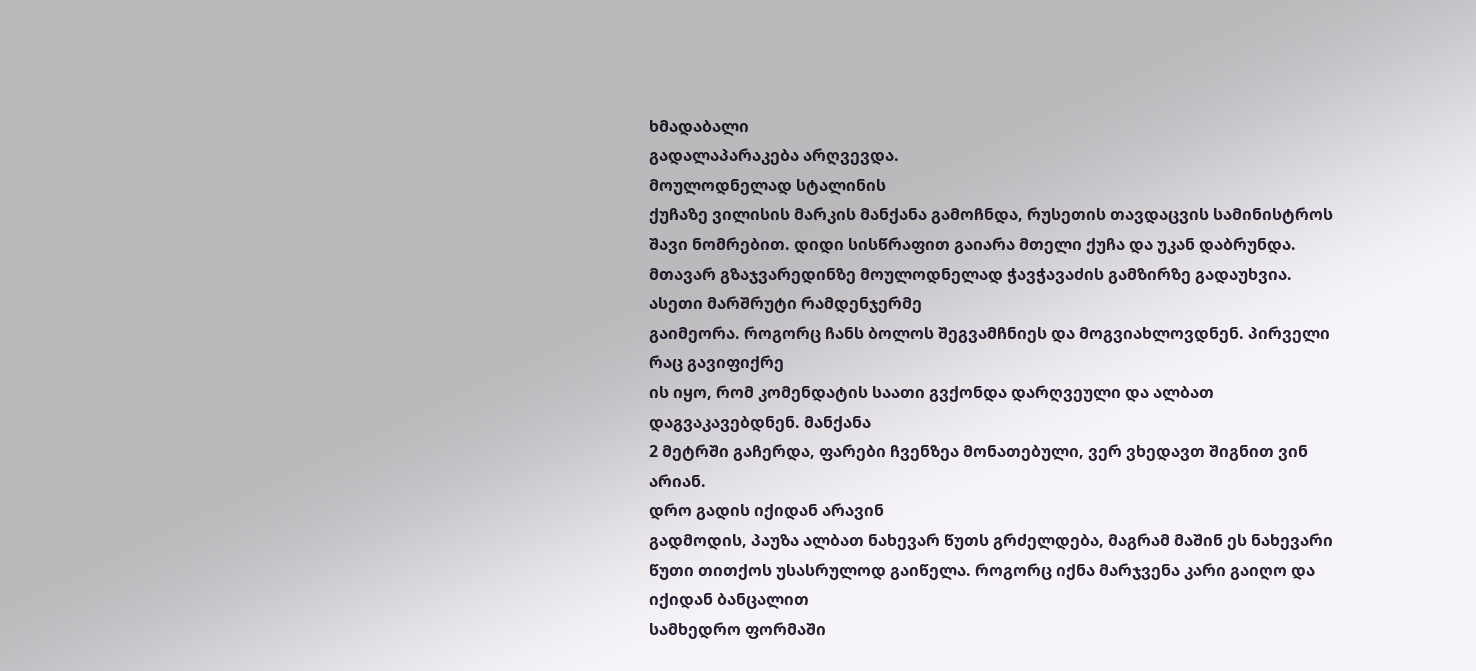ხმადაბალი
გადალაპარაკება არღვევდა.
მოულოდნელად სტალინის
ქუჩაზე ვილისის მარკის მანქანა გამოჩნდა, რუსეთის თავდაცვის სამინისტროს შავი ნომრებით. დიდი სისწრაფით გაიარა მთელი ქუჩა და უკან დაბრუნდა.
მთავარ გზაჯვარედინზე მოულოდნელად ჭავჭავაძის გამზირზე გადაუხვია. ასეთი მარშრუტი რამდენჯერმე
გაიმეორა. როგორც ჩანს ბოლოს შეგვამჩნიეს და მოგვიახლოვდნენ. პირველი რაც გავიფიქრე
ის იყო, რომ კომენდატის საათი გვქონდა დარღვეული და ალბათ დაგვაკავებდნენ. მანქანა
2 მეტრში გაჩერდა, ფარები ჩვენზეა მონათებული, ვერ ვხედავთ შიგნით ვინ არიან.
დრო გადის იქიდან არავინ
გადმოდის, პაუზა ალბათ ნახევარ წუთს გრძელდება, მაგრამ მაშინ ეს ნახევარი წუთი თითქოს უსასრულოდ გაიწელა. როგორც იქნა მარჯვენა კარი გაიღო და იქიდან ბანცალით
სამხედრო ფორმაში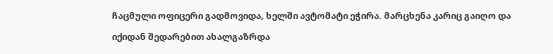ჩაცმული ოფიცერი გადმოვიდა, ხელში ავტომატი ეჭირა. მარცხენა კარიც გაიღო და იქიდან შედარებით ახალგაზრდა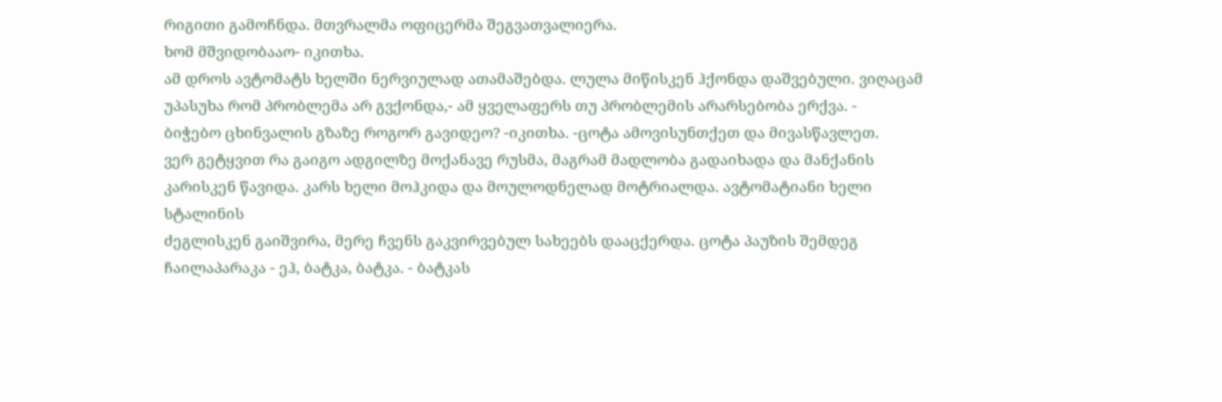რიგითი გამოჩნდა. მთვრალმა ოფიცერმა შეგვათვალიერა.
ხომ მშვიდობააო- იკითხა.
ამ დროს ავტომატს ხელში ნერვიულად ათამაშებდა. ლულა მიწისკენ ჰქონდა დაშვებული. ვიღაცამ
უპასუხა რომ პრობლემა არ გვქონდა,- ამ ყველაფერს თუ პრობლემის არარსებობა ერქვა. -
ბიჭებო ცხინვალის გზაზე როგორ გავიდეო? -იკითხა. -ცოტა ამოვისუნთქეთ და მივასწავლეთ.
ვერ გეტყვით რა გაიგო ადგილზე მოქანავე რუსმა, მაგრამ მადლობა გადაიხადა და მანქანის
კარისკენ წავიდა. კარს ხელი მოჰკიდა და მოულოდნელად მოტრიალდა. ავტომატიანი ხელი სტალინის
ძეგლისკენ გაიშვირა, მერე ჩვენს გაკვირვებულ სახეებს დააცქერდა. ცოტა პაუზის შემდეგ
ჩაილაპარაკა - ეჰ, ბატკა, ბატკა. - ბატკას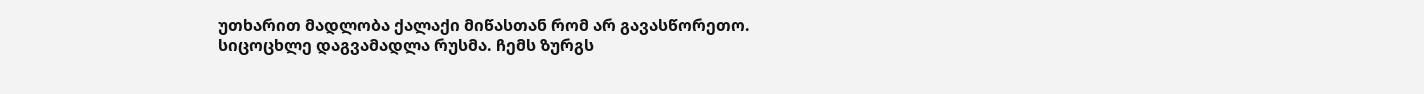უთხარით მადლობა ქალაქი მიწასთან რომ არ გავასწორეთო.
სიცოცხლე დაგვამადლა რუსმა. ჩემს ზურგს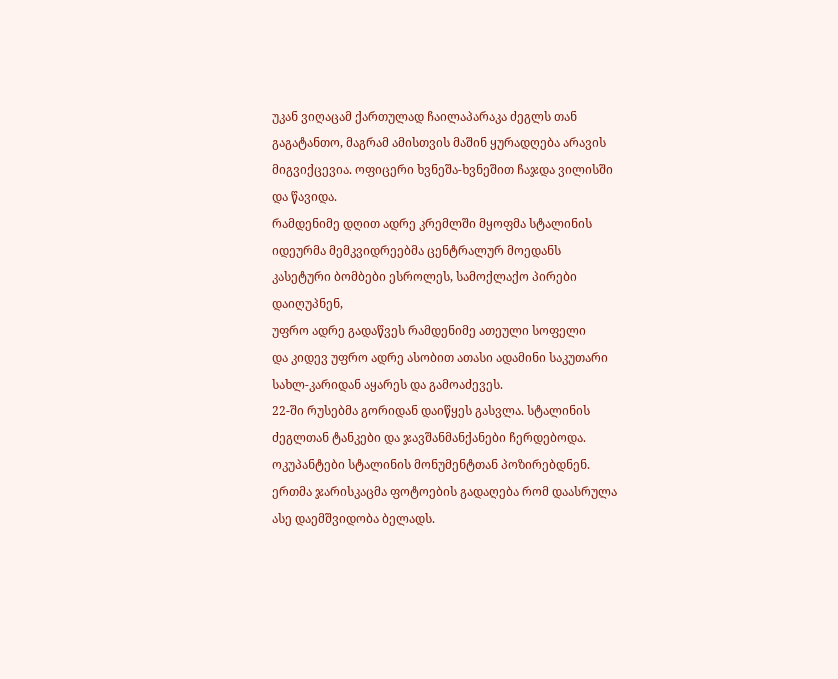უკან ვიღაცამ ქართულად ჩაილაპარაკა ძეგლს თან
გაგატანთო, მაგრამ ამისთვის მაშინ ყურადღება არავის მიგვიქცევია. ოფიცერი ხვნეშა-ხვნეშით ჩაჯდა ვილისში და წავიდა.
რამდენიმე დღით ადრე კრემლში მყოფმა სტალინის იდეურმა მემკვიდრეებმა ცენტრალურ მოედანს კასეტური ბომბები ესროლეს, სამოქლაქო პირები დაიღუპნენ,
უფრო ადრე გადაწვეს რამდენიმე ათეული სოფელი
და კიდევ უფრო ადრე ასობით ათასი ადამინი საკუთარი სახლ-კარიდან აყარეს და გამოაძევეს.
22-ში რუსებმა გორიდან დაიწყეს გასვლა. სტალინის
ძეგლთან ტანკები და ჯავშანმანქანები ჩერდებოდა. ოკუპანტები სტალინის მონუმენტთან პოზირებდნენ.
ერთმა ჯარისკაცმა ფოტოების გადაღება რომ დაასრულა ასე დაემშვიდობა ბელადს.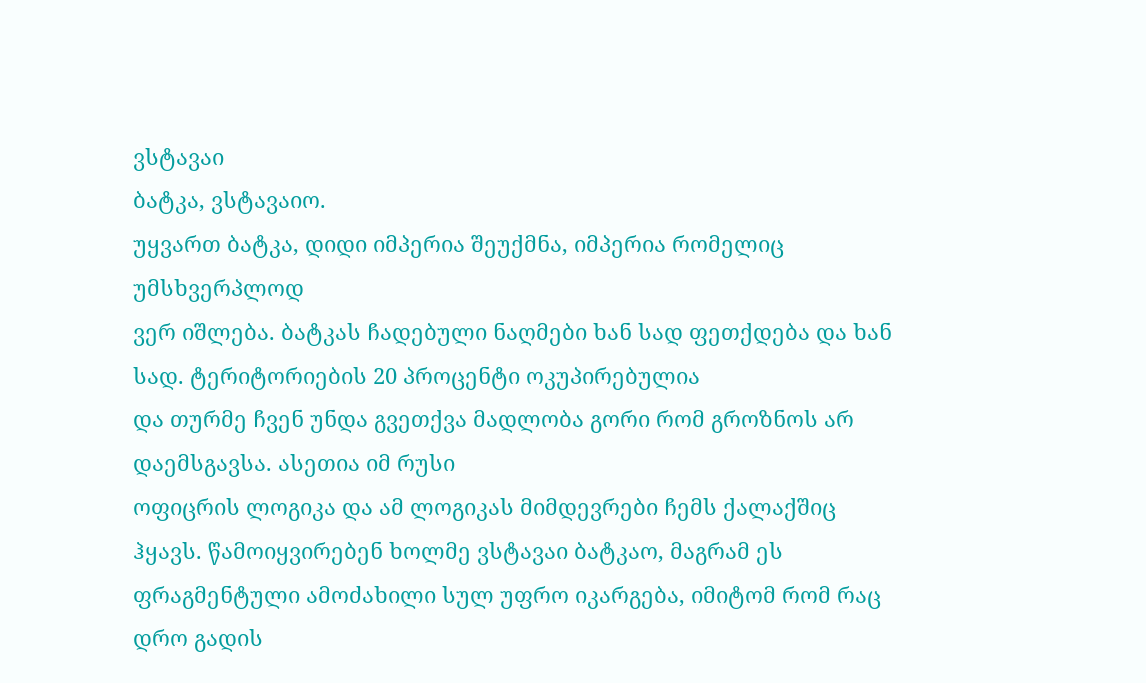ვსტავაი
ბატკა, ვსტავაიო.
უყვართ ბატკა, დიდი იმპერია შეუქმნა, იმპერია რომელიც უმსხვერპლოდ
ვერ იშლება. ბატკას ჩადებული ნაღმები ხან სად ფეთქდება და ხან სად. ტერიტორიების 20 პროცენტი ოკუპირებულია
და თურმე ჩვენ უნდა გვეთქვა მადლობა გორი რომ გროზნოს არ დაემსგავსა. ასეთია იმ რუსი
ოფიცრის ლოგიკა და ამ ლოგიკას მიმდევრები ჩემს ქალაქშიც ჰყავს. წამოიყვირებენ ხოლმე ვსტავაი ბატკაო, მაგრამ ეს
ფრაგმენტული ამოძახილი სულ უფრო იკარგება, იმიტომ რომ რაც დრო გადის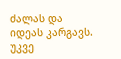ძალას და იდეას კარგავს. უკვე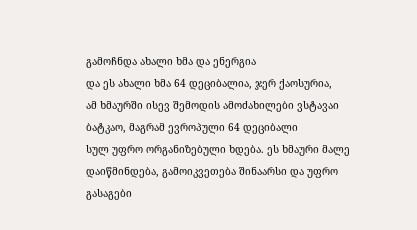გამოჩნდა ახალი ხმა და ენერგია
და ეს ახალი ხმა 64 დეციბალია, ჯერ ქაოსურია,
ამ ხმაურში ისევ შემოდის ამოძახილები ვსტავაი ბატკაო, მაგრამ ევროპული 64 დეციბალი
სულ უფრო ორგანიზებული ხდება. ეს ხმაური მალე დაიწმინდება, გამოიკვეთება შინაარსი და უფრო გასაგები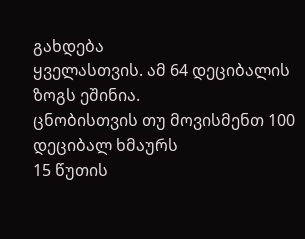გახდება
ყველასთვის. ამ 64 დეციბალის ზოგს ეშინია.
ცნობისთვის თუ მოვისმენთ 100 დეციბალ ხმაურს
15 წუთის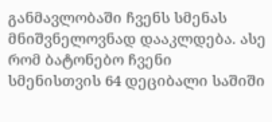განმავლობაში ჩვენს სმენას მნიშვნელოვნად დააკლდება. ასე რომ ბატონებო ჩვენი
სმენისთვის 64 დეციბალი საშიში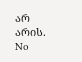არ არის.
No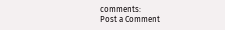comments:
Post a Comment